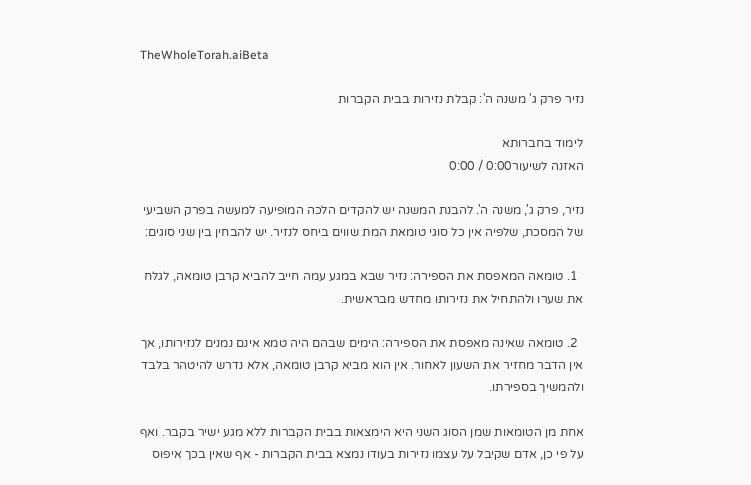TheWholeTorah.aiBeta

נזיר פרק ג' משנה ה': קבלת נזירות בבית הקברות

לימוד בחברותא
האזנה לשיעור0:00 / 0:00

נזיר, פרק ג', משנה ה'. להבנת המשנה יש להקדים הלכה המופיעה למעשה בפרק השביעי של המסכת, שלפיה אין כל סוגי טומאת המת שווים ביחס לנזיר. יש להבחין בין שני סוגים:

  1. טומאה המאפסת את הספירה: נזיר שבא במגע עמה חייב להביא קרבן טומאה, לגלח את שערו ולהתחיל את נזירותו מחדש מבראשית.

  2. טומאה שאינה מאפסת את הספירה: הימים שבהם היה טמא אינם נמנים לנזירותו, אך אין הדבר מחזיר את השעון לאחור. אין הוא מביא קרבן טומאה, אלא נדרש להיטהר בלבד ולהמשיך בספירתו.

אחת מן הטומאות שמן הסוג השני היא הימצאות בבית הקברות ללא מגע ישיר בקבר. ואף על פי כן, אדם שקיבל על עצמו נזירות בעודו נמצא בבית הקברות - אף שאין בכך איפוס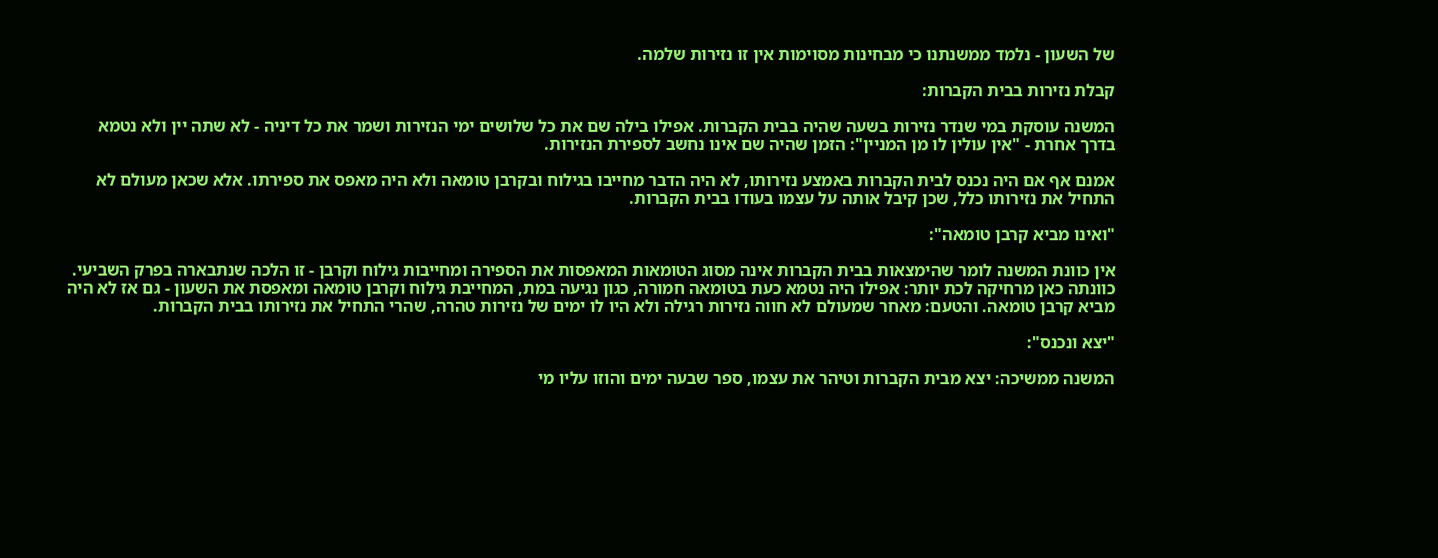של השעון - נלמד ממשנתנו כי מבחינות מסוימות אין זו נזירות שלמה.

קבלת נזירות בבית הקברות:

המשנה עוסקת במי שנדר נזירות בשעה שהיה בבית הקברות. אפילו בילה שם את כל שלושים ימי הנזירות ושמר את כל דיניה - לא שתה יין ולא נטמא בדרך אחרת - "אין עולין לו מן המניין": הזמן שהיה שם אינו נחשב לספירת הנזירות.

אמנם אף אם היה נכנס לבית הקברות באמצע נזירותו, לא היה הדבר מחייבו בגילוח ובקרבן טומאה ולא היה מאפס את ספירתו. אלא שכאן מעולם לא התחיל את נזירותו כלל, שכן קיבל אותה על עצמו בעודו בבית הקברות.

"ואינו מביא קרבן טומאה":

אין כוונת המשנה לומר שהימצאות בבית הקברות אינה מסוג הטומאות המאפסות את הספירה ומחייבות גילוח וקרבן - זו הלכה שנתבארה בפרק השביעי. כוונתה כאן מרחיקה לכת יותר: אפילו היה נטמא כעת בטומאה חמורה, כגון נגיעה במת, המחייבת גילוח וקרבן טומאה ומאפסת את השעון - גם אז לא היה מביא קרבן טומאה. והטעם: מאחר שמעולם לא חווה נזירות רגילה ולא היו לו ימים של נזירות טהרה, שהרי התחיל את נזירותו בבית הקברות.

"יצא ונכנס":

המשנה ממשיכה: יצא מבית הקברות וטיהר את עצמו, ספר שבעה ימים והוזו עליו מי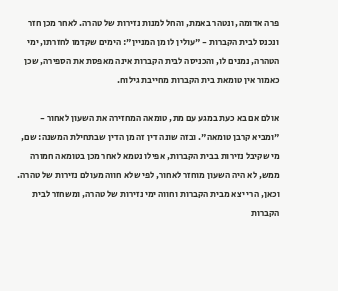פרה אדומה, ונטהר באמת, והחל למנות נזירות של טהרה. לאחר מכן חזר ונכנס לבית הקברות - "עולין לו מן המניין": הימים שקדמו לחזרתו, ימי הטהרה, נמנים לו, והכניסה לבית הקברות אינה מאפסת את הספירה, שכן כאמור אין טומאת בית הקברות מחייבת גילוח.

אולם אם בא כעת במגע עם מת, טומאה המחזירה את השעון לאחור - "ומביא קרבן טומאה". ובזה שונה דין זה מן הדין שבתחילת המשנה: שם, מי שקיבל נזירות בבית הקברות, אפילו נטמא לאחר מכן בטומאה חמורה ממש, לא היה השעון מוחזר לאחור, לפי שלא חווה מעולם נזירות של טהרה. וכאן, הרי יצא מבית הקברות וחווה ימי נזירות של טהרה, ומשחזר לבית הקברות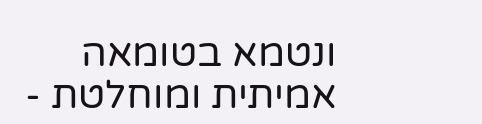ונטמא בטומאה אמיתית ומוחלטת -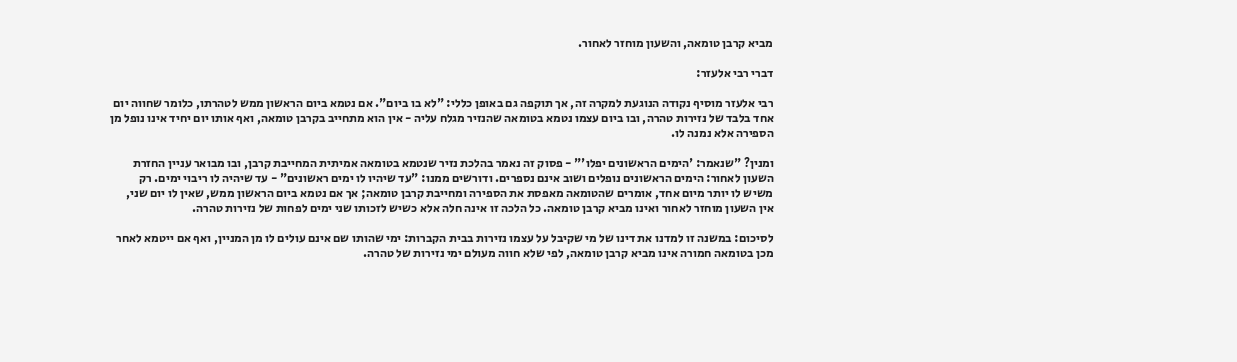מביא קרבן טומאה, והשעון מוחזר לאחור.

דברי רבי אלעזר:

רבי אלעזר מוסיף נקודה הנוגעת למקרה זה, אך תוקפה גם באופן כללי: "לא בו ביום". אם נטמא ביום הראשון ממש לטהרתו, כלומר שחווה יום אחד בלבד של נזירות טהרה, ובו ביום עצמו נטמא בטומאה שהנזיר מגלח עליה - אין הוא מתחייב בקרבן טומאה, ואף אותו יום יחיד אינו נופל מן הספירה אלא נמנה לו.

ומנין? "שנאמר: 'הימים הראשונים יפלו'" - פסוק זה נאמר בהלכת נזיר שנטמא בטומאה אמיתית המחייבת קרבן, ובו מבואר עניין החזרת השעון לאחור: הימים הראשונים נופלים ושוב אינם נספרים. ודורשים ממנו: "עד שיהיו לו ימים ראשונים" - עד שיהיה לו ריבוי ימים. רק משיש לו יותר מיום אחד, אומרים שהטומאה מאפסת את הספירה ומחייבת קרבן טומאה; אך אם נטמא ביום הראשון ממש, שאין לו יום שני, אין השעון מוחזר לאחור ואינו מביא קרבן טומאה. כל הלכה זו אינה חלה אלא כשיש לזכותו שני ימים לפחות של נזירות טהרה.

לסיכום: במשנה זו למדנו את דינו של מי שקיבל על עצמו נזירות בבית הקברות: ימי שהותו שם אינם עולים לו מן המניין, ואף אם ייטמא לאחר מכן בטומאה חמורה אינו מביא קרבן טומאה, לפי שלא חווה מעולם ימי נזירות של טהרה.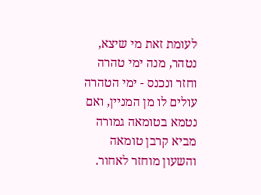לעומת זאת מי שיצא, נטהר, מנה ימי טהרה וחזר ונכנס - ימי הטהרה עולים לו מן המניין, ואם נטמא בטומאה גמורה מביא קרבן טומאה והשעון מוחזר לאחור.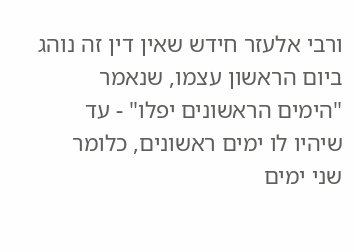ורבי אלעזר חידש שאין דין זה נוהג ביום הראשון עצמו, שנאמר "הימים הראשונים יפלו" - עד שיהיו לו ימים ראשונים, כלומר שני ימים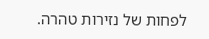לפחות של נזירות טהרה.